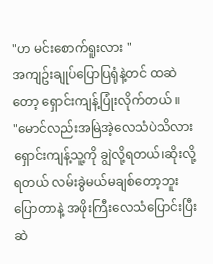"ဟ မင်းစောက်ရူးလား "
အကျဥ်းချုပ်ပြောပြရုံနဲ့တင် ထဆဲတော့ ရှောင်းကျန့်ပြုံးလိုက်တယ် ။
"မောင်လည်းအမြဲအဲ့လေသံပဲသိလား
ရှောင်းကျန့်သူ့ကို ချွဲလို့ရတယ်၊ဆိုးလို့ရတယ် လမ်းခွဲမယ်မချစ်တော့ဘူးပြောတာနဲ့ အဖိုးကြီးလေသံပြောင်းပြီးဆဲ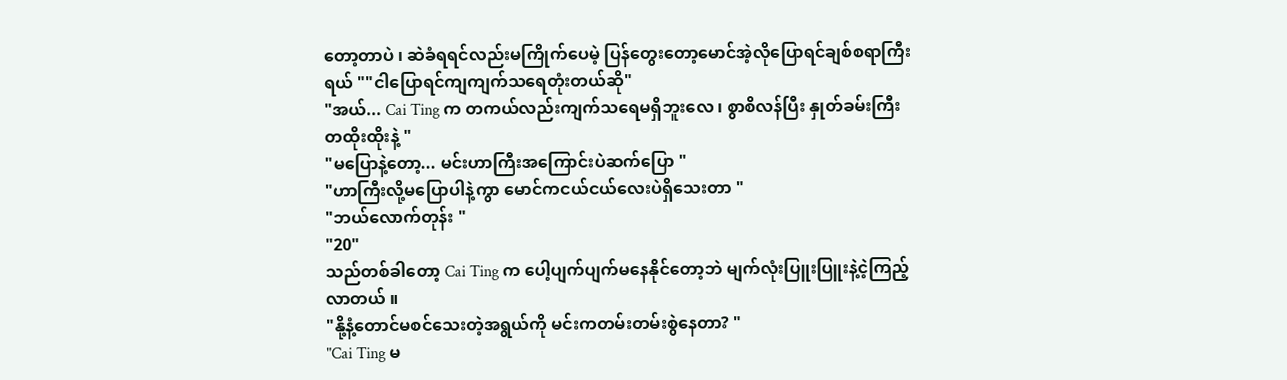တော့တာပဲ ၊ ဆဲခံရရင်လည်းမကြိုက်ပေမဲ့ ပြန်တွေးတော့မောင်အဲ့လိုပြောရင်ချစ်စရာကြီးရယ် ""ငါပြောရင်ကျကျက်သရေတုံးတယ်ဆို"
"အယ်... Cai Ting က တကယ်လည်းကျက်သရေမရှိဘူးလေ ၊ စွာစိလန်ပြီး နှုတ်ခမ်းကြီးတထိုးထိုးနဲ့ "
"မပြောနဲ့တော့... မင်းဟာကြီးအကြောင်းပဲဆက်ပြော "
"ဟာကြီးလို့မပြောပါနဲ့ကွာ မောင်ကငယ်ငယ်လေးပဲရှိသေးတာ "
"ဘယ်လောက်တုန်း "
"20"
သည်တစ်ခါတော့ Cai Ting က ပေါ့ပျက်ပျက်မနေနိုင်တော့ဘဲ မျက်လုံးပြူးပြူးနဲ့ငဲ့ကြည့်လာတယ် ။
"နို့နံ့တောင်မစင်သေးတဲ့အရွယ်ကို မင်းကတမ်းတမ်းစွဲနေတာ? "
"Cai Ting မ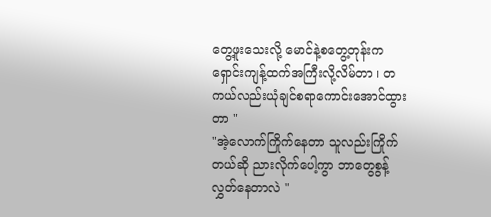တွေ့ဖူးသေးလို့ မောင်နဲ့စတွေ့တုန်းက ရှောင်းကျန့်ထက်အကြီးလို့လိမ်တာ ၊ တကယ်လည်းယုံချင်စရာကောင်းအောင်ထွားတာ "
"အဲ့လောက်ကြိုက်နေတာ သူလည်းကြိုက်တယ်ဆို ညားလိုက်ပေါ့ကွာ ဘာတွေစွန့်လွှတ်နေတာလဲ "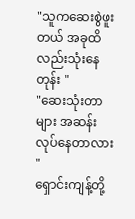"သူကဆေးစွဲဖူးတယ် အခုထိလည်းသုံးနေတုန်း "
"ဆေးသုံးတာများ အဆန်းလုပ်နေတာလား "
ရှောင်းကျန့်တို့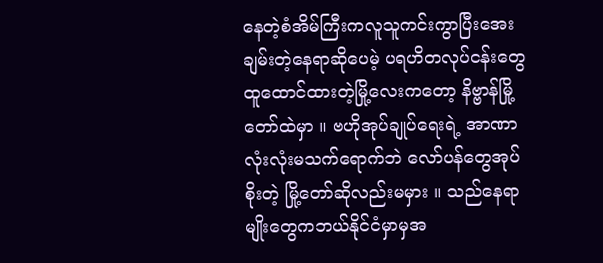နေတဲ့စံအိမ်ကြီးကလူသူကင်းကွာပြီးအေးချမ်းတဲ့နေရာဆိုပေမဲ့ ပရဟိတလုပ်ငန်းတွေထူထောင်ထားတဲ့မြို့လေးကတော့ နိဗ္ဗာန်မြို့တော်ထဲမှာ ။ ဗဟိုအုပ်ချုပ်ရေးရဲ့ အာဏာလုံးလုံးမသက်ရောက်ဘဲ လော်ပန်တွေအုပ်စိုးတဲ့ မြို့တော်ဆိုလည်းမမှား ။ သည်နေရာမျိုးတွေကဘယ်နိုင်ငံမှာမှအ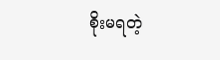စိုးမရတဲ့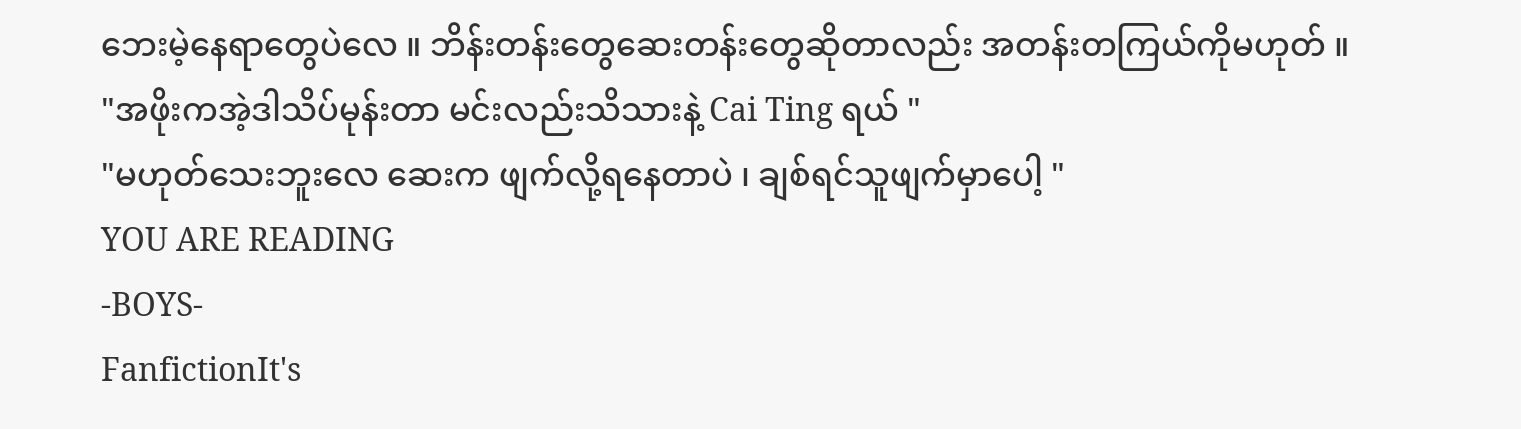ဘေးမဲ့နေရာတွေပဲလေ ။ ဘိန်းတန်းတွေဆေးတန်းတွေဆိုတာလည်း အတန်းတကြယ်ကိုမဟုတ် ။
"အဖိုးကအဲ့ဒါသိပ်မုန်းတာ မင်းလည်းသိသားနဲ့ Cai Ting ရယ် "
"မဟုတ်သေးဘူးလေ ဆေးက ဖျက်လို့ရနေတာပဲ ၊ ချစ်ရင်သူဖျက်မှာပေါ့ "
YOU ARE READING
-BOYS-
FanfictionIt's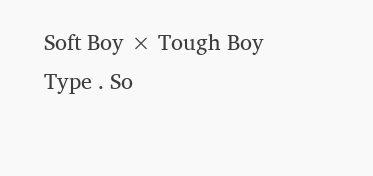Soft Boy × Tough Boy Type . So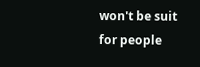won't be suit for people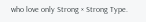who love only Strong × Strong Type.